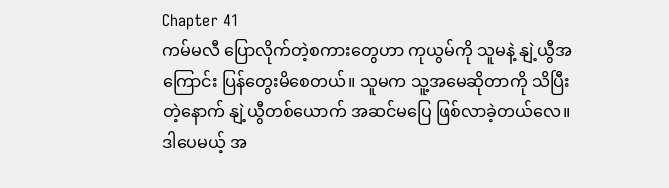Chapter 41
ကမ်မလီ ပြောလိုက်တဲ့စကားတွေဟာ ကုယွမ်ကို သူမနဲ့ နျဲ့ယွီအကြောင်း ပြန်တွေးမိစေတယ်။ သူမက သူ့အမေဆိုတာကို သိပြီးတဲ့နောက် နျဲ့ယွီတစ်ယောက် အဆင်မပြေ ဖြစ်လာခဲ့တယ်လေ။
ဒါပေမယ့် အ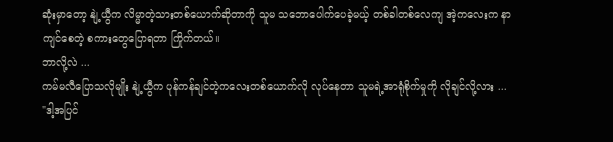ဆုံးမှာတော့ နျဲ့ယွီက လိမ္မာတဲ့သားတစ်ယောက်ဆိုတာကို သူမ သဘောပေါက်ပေခဲ့မယ့် တစ်ခါတစ်လေကျ အဲ့ကလေးက နာကျင်စေတဲ့ စကားတွေပြောရတာ ကြိုက်တယ်။
ဘာလို့လဲ ...
ကမ်မလီပြောသလိုမျိုး နျဲ့ယွီက ပုန်ကန်ချင်တဲ့ကလေးတစ်ယောက်လို လုပ်နေတာ သူမရဲ့အာရုံစိုက်မှုကို လိုချင်လို့လား ...
"ဒါ့အပြင်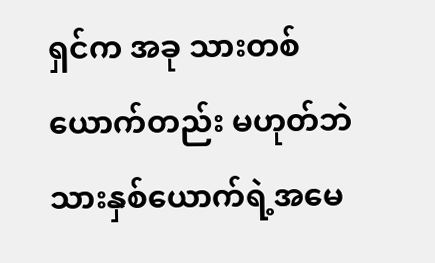ရှင်က အခု သားတစ်ယောက်တည်း မဟုတ်ဘဲ သားနှစ်ယောက်ရဲ့အမေ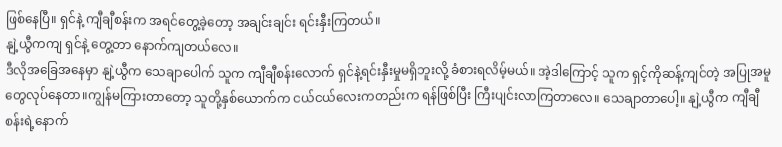ဖြစ်နေပြီ။ ရှင်နဲ့ ကျီချီစန်းက အရင်တွေ့ခဲ့တော့ အချင်းချင်း ရင်းနှီးကြတယ်။
နျဲ့ယွီကကျ ရှင်နဲ့ တွေ့တာ နောက်ကျတယ်လေ။
ဒီလိုအခြေအနေမှာ နျဲ့ယွီက သေချာပေါက် သူက ကျီချီစန်းလောက် ရှင်နဲ့ရင်းနှီးမှုမရှိဘူးလို့ ခံစားရလိမ့်မယ်။ အဲ့ဒါကြောင့် သူက ရှင့်ကိုဆန့်ကျင်တဲ့ အပြုအမူတွေလုပ်နေတာ။ကျွန်မကြားတာတော့ သူတို့နှစ်ယောက်က ငယ်ငယ်လေးကတည်းက ရန်ဖြစ်ပြီး ကြီးပျင်းလာကြတာလေ။ သေချာတာပေါ့။ နျဲ့ယွီက ကျီချီစန်းရဲ့နောက်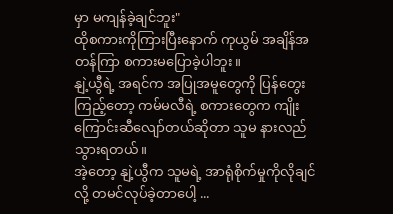မှာ မကျန်ခဲ့ချင်ဘူး"
ထိုစကားကိုကြားပြီးနောက် ကုယွမ် အချိန်အတန်ကြာ စကားမပြောခဲ့ပါဘူး။
နျဲ့ယွီရဲ့ အရင်က အပြုအမူတွေကို ပြန်တွေးကြည့်တော့ ကမ်မလီရဲ့ စကားတွေက ကျိုးကြောင်းဆီလျော်တယ်ဆိုတာ သူမ နားလည်သွားရတယ်။
အဲ့တော့ နျဲ့ယွီက သူမရဲ့ အာရုံစိုက်မှုကိုလိုချင်လို့ တမင်လုပ်ခဲ့တာပေါ့ ...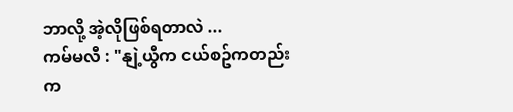ဘာလို့ အဲ့လိုဖြစ်ရတာလဲ ...
ကမ်မလီ : "နျဲ့ယွီက ငယ်စဥ်ကတည်းက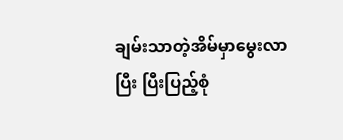ချမ်းသာတဲ့အိမ်မှာမွေးလာပြီး ပြီးပြည့်စုံ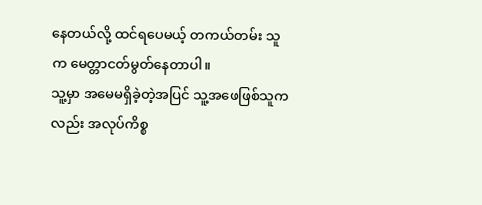နေတယ်လို့ ထင်ရပေမယ့် တကယ်တမ်း သူက မေတ္တာငတ်မွတ်နေတာပါ။
သူ့မှာ အမေမရှိခဲ့တဲ့အပြင် သူ့အဖေဖြစ်သူကလည်း အလုပ်ကိစ္စ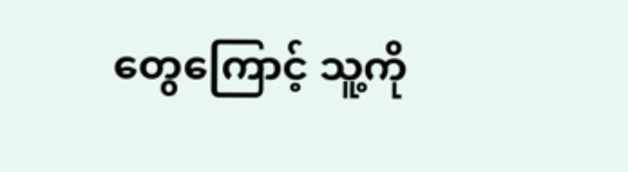တွေကြောင့် သူ့ကို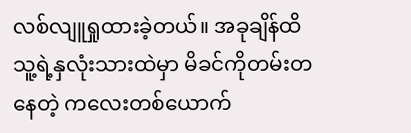လစ်လျူရှုထားခဲ့တယ်။ အခုချိန်ထိ သူ့ရဲ့နှလုံးသားထဲမှာ မိခင်ကိုတမ်းတနေတဲ့ ကလေးတစ်ယောက်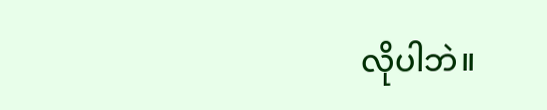လိုပါဘဲ။